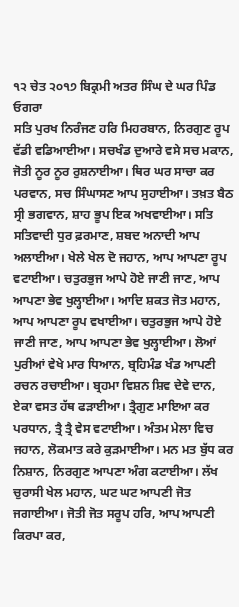੧੨ ਚੇਤ ੨੦੧੭ ਬਿਕ੍ਰਮੀ ਅਤਰ ਸਿੰਘ ਦੇ ਘਰ ਪਿੰਡ ਓਗਰਾ
ਸਤਿ ਪੁਰਖ ਨਿਰੰਜਣ ਹਰਿ ਮਿਹਰਬਾਨ, ਨਿਰਗੁਣ ਰੂਪ ਵੱਡੀ ਵਡਿਆਈਆ। ਸਚਖੰਡ ਦੁਆਰੇ ਵਸੇ ਸਚ ਮਕਾਨ, ਜੋਤੀ ਨੂਰ ਨੂਰ ਰੁਸ਼ਨਾਈਆ। ਥਿਰ ਘਰ ਸਾਚਾ ਕਰ ਪਰਵਾਨ, ਸਚ ਸਿੰਘਾਸਣ ਆਪ ਸੁਹਾਈਆ। ਤਖ਼ਤ ਬੈਠ ਸ੍ਰੀ ਭਗਵਾਨ, ਸ਼ਾਹ ਭੂਪ ਇਕ ਅਖਵਾਈਆ। ਸਤਿ ਸਤਿਵਾਦੀ ਧੁਰ ਫ਼ਰਮਾਣ, ਸ਼ਬਦ ਅਨਾਦੀ ਆਪ ਅਲਾਈਆ। ਖੇਲੇ ਖੇਲ ਦੋ ਜਹਾਨ, ਆਪ ਆਪਣਾ ਰੂਪ ਵਟਾਈਆ। ਚਤੁਰਭੁਜ ਆਪੇ ਹੋਏ ਜਾਣੀ ਜਾਣ, ਆਪ ਆਪਣਾ ਭੇਵ ਖੁਲ੍ਹਾਈਆ। ਆਦਿ ਸ਼ਕਤ ਜੋਤ ਮਹਾਨ, ਆਪ ਆਪਣਾ ਰੂਪ ਵਖਾਈਆ। ਚਤੁਰਭੁਜ ਆਪੇ ਹੋਏ ਜਾਣੀ ਜਾਣ, ਆਪ ਆਪਣਾ ਭੇਵ ਖੁਲ੍ਹਾਈਆ। ਲੋਆਂ ਪੁਰੀਆਂ ਵੇਖੇ ਮਾਰ ਧਿਆਨ, ਬ੍ਰਹਿਮੰਡ ਖੰਡ ਆਪਣੀ ਰਚਨ ਰਚਾਈਆ। ਬ੍ਰਹਮਾ ਵਿਸ਼ਨ ਸ਼ਿਵ ਦੇਵੇ ਦਾਨ, ਏਕਾ ਵਸਤ ਹੱਥ ਫੜਾਈਆ। ਤ੍ਰੈਗੁਣ ਮਾਇਆ ਕਰ ਪਰਧਾਨ, ਤ੍ਰੈ ਤ੍ਰੈ ਵੇਸ ਵਟਾਈਆ। ਅੰਤਮ ਮੇਲਾ ਵਿਚ ਜਹਾਨ, ਲੋਕਮਾਤ ਕਰੇ ਕੁੜਮਾਈਆ। ਮਨ ਮਤ ਬੁੱਧ ਕਰ ਨਿਸ਼ਾਨ, ਨਿਰਗੁਣ ਆਪਣਾ ਅੰਗ ਕਟਾਈਆ। ਲੱਖ ਚੁਰਾਸੀ ਖੇਲ ਮਹਾਨ, ਘਟ ਘਟ ਆਪਣੀ ਜੋਤ ਜਗਾਈਆ। ਜੋਤੀ ਜੋਤ ਸਰੂਪ ਹਰਿ, ਆਪ ਆਪਣੀ ਕਿਰਪਾ ਕਰ,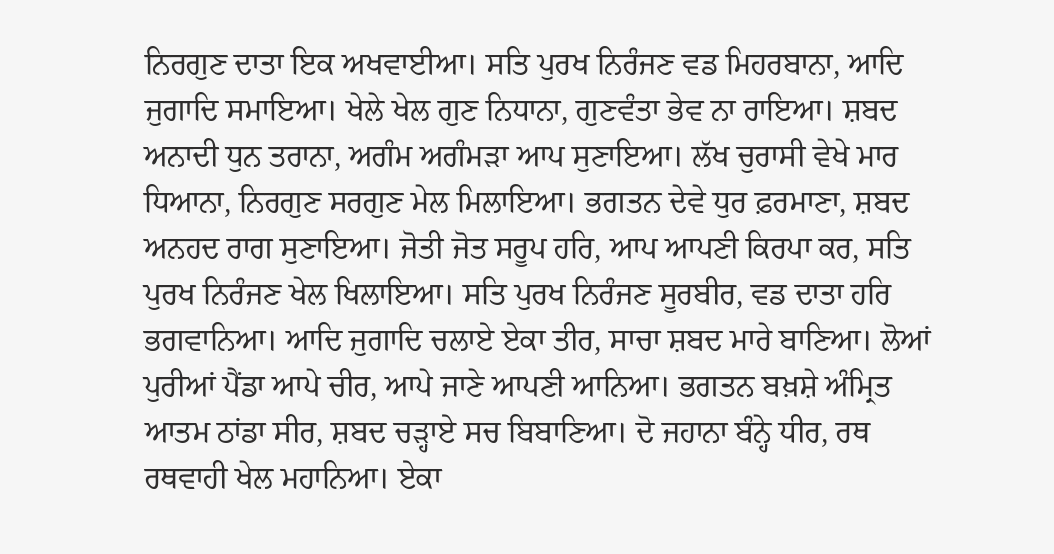ਨਿਰਗੁਣ ਦਾਤਾ ਇਕ ਅਖਵਾਈਆ। ਸਤਿ ਪੁਰਖ ਨਿਰੰਜਣ ਵਡ ਮਿਹਰਬਾਨਾ, ਆਦਿ ਜੁਗਾਦਿ ਸਮਾਇਆ। ਖੇਲੇ ਖੇਲ ਗੁਣ ਨਿਧਾਨਾ, ਗੁਣਵੰਤਾ ਭੇਵ ਨਾ ਰਾਇਆ। ਸ਼ਬਦ ਅਨਾਦੀ ਧੁਨ ਤਰਾਨਾ, ਅਗੰਮ ਅਗੰਮੜਾ ਆਪ ਸੁਣਾਇਆ। ਲੱਖ ਚੁਰਾਸੀ ਵੇਖੇ ਮਾਰ ਧਿਆਨਾ, ਨਿਰਗੁਣ ਸਰਗੁਣ ਮੇਲ ਮਿਲਾਇਆ। ਭਗਤਨ ਦੇਵੇ ਧੁਰ ਫ਼ਰਮਾਣਾ, ਸ਼ਬਦ ਅਨਹਦ ਰਾਗ ਸੁਣਾਇਆ। ਜੋਤੀ ਜੋਤ ਸਰੂਪ ਹਰਿ, ਆਪ ਆਪਣੀ ਕਿਰਪਾ ਕਰ, ਸਤਿ ਪੁਰਖ ਨਿਰੰਜਣ ਖੇਲ ਖਿਲਾਇਆ। ਸਤਿ ਪੁਰਖ ਨਿਰੰਜਣ ਸੂਰਬੀਰ, ਵਡ ਦਾਤਾ ਹਰਿ ਭਗਵਾਨਿਆ। ਆਦਿ ਜੁਗਾਦਿ ਚਲਾਏ ਏਕਾ ਤੀਰ, ਸਾਚਾ ਸ਼ਬਦ ਮਾਰੇ ਬਾਣਿਆ। ਲੋਆਂ ਪੁਰੀਆਂ ਪੈਂਡਾ ਆਪੇ ਚੀਰ, ਆਪੇ ਜਾਣੇ ਆਪਣੀ ਆਨਿਆ। ਭਗਤਨ ਬਖ਼ਸ਼ੇ ਅੰਮ੍ਰਿਤ ਆਤਮ ਠਾਂਡਾ ਸੀਰ, ਸ਼ਬਦ ਚੜ੍ਹਾਏ ਸਚ ਬਿਬਾਣਿਆ। ਦੋ ਜਹਾਨਾ ਬੰਨ੍ਹੇ ਧੀਰ, ਰਥ ਰਥਵਾਹੀ ਖੇਲ ਮਹਾਨਿਆ। ਏਕਾ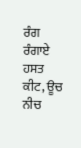ਰੰਗ ਰੰਗਾਏ ਹਸਤ ਕੀਟ, ਊਚ ਨੀਚ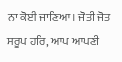ਨਾ ਕੋਈ ਜਾਣਿਆ। ਜੋਤੀ ਜੋਤ ਸਰੂਪ ਹਰਿ, ਆਪ ਆਪਣੀ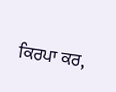ਕਿਰਪਾ ਕਰ,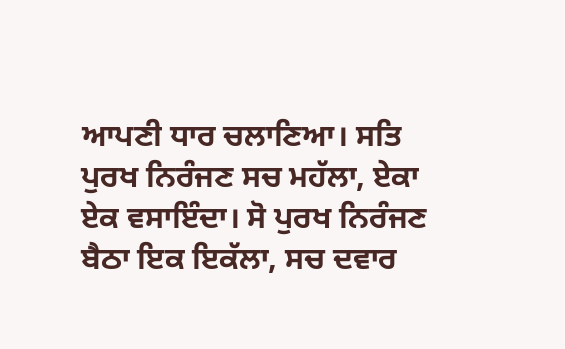ਆਪਣੀ ਧਾਰ ਚਲਾਣਿਆ। ਸਤਿ ਪੁਰਖ ਨਿਰੰਜਣ ਸਚ ਮਹੱਲਾ, ਏਕਾ ਏਕ ਵਸਾਇੰਦਾ। ਸੋ ਪੁਰਖ ਨਿਰੰਜਣ ਬੈਠਾ ਇਕ ਇਕੱਲਾ, ਸਚ ਦਵਾਰ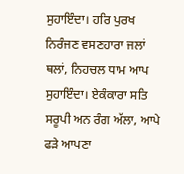ਸੁਹਾਇੰਦਾ। ਹਰਿ ਪੁਰਖ ਨਿਰੰਜਣ ਵਸਣਹਾਰਾ ਜਲਾਂ ਥਲਾਂ, ਨਿਹਚਲ ਧਾਮ ਆਪ ਸੁਹਾਇੰਦਾ। ਏਕੰਕਾਰਾ ਸਤਿ ਸਰੂਪੀ ਅਨ ਰੰਗ ਅੱਲਾ, ਆਪੇ ਫੜੇ ਆਪਣਾ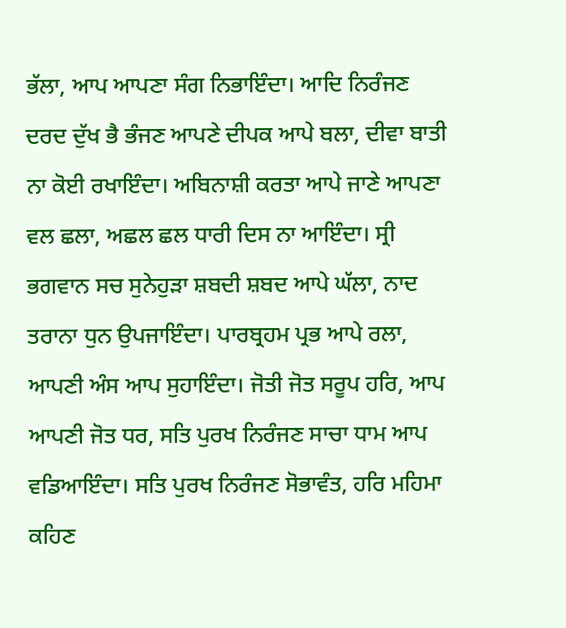ਭੱਲਾ, ਆਪ ਆਪਣਾ ਸੰਗ ਨਿਭਾਇੰਦਾ। ਆਦਿ ਨਿਰੰਜਣ ਦਰਦ ਦੁੱਖ ਭੈ ਭੰਜਣ ਆਪਣੇ ਦੀਪਕ ਆਪੇ ਬਲਾ, ਦੀਵਾ ਬਾਤੀ ਨਾ ਕੋਈ ਰਖਾਇੰਦਾ। ਅਬਿਨਾਸ਼ੀ ਕਰਤਾ ਆਪੇ ਜਾਣੇ ਆਪਣਾ ਵਲ ਛਲਾ, ਅਛਲ ਛਲ ਧਾਰੀ ਦਿਸ ਨਾ ਆਇੰਦਾ। ਸ੍ਰੀ ਭਗਵਾਨ ਸਚ ਸੁਨੇਹੁੜਾ ਸ਼ਬਦੀ ਸ਼ਬਦ ਆਪੇ ਘੱਲਾ, ਨਾਦ ਤਰਾਨਾ ਧੁਨ ਉਪਜਾਇੰਦਾ। ਪਾਰਬ੍ਰਹਮ ਪ੍ਰਭ ਆਪੇ ਰਲਾ, ਆਪਣੀ ਅੰਸ ਆਪ ਸੁਹਾਇੰਦਾ। ਜੋਤੀ ਜੋਤ ਸਰੂਪ ਹਰਿ, ਆਪ ਆਪਣੀ ਜੋਤ ਧਰ, ਸਤਿ ਪੁਰਖ ਨਿਰੰਜਣ ਸਾਚਾ ਧਾਮ ਆਪ ਵਡਿਆਇੰਦਾ। ਸਤਿ ਪੁਰਖ ਨਿਰੰਜਣ ਸੋਭਾਵੰਤ, ਹਰਿ ਮਹਿਮਾ ਕਹਿਣ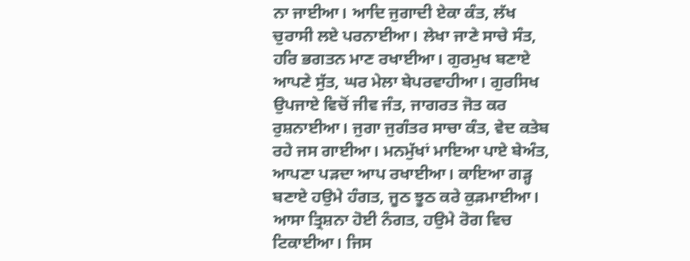ਨਾ ਜਾਈਆ। ਆਦਿ ਜੁਗਾਦੀ ਏਕਾ ਕੰਤ, ਲੱਖ ਚੁਰਾਸੀ ਲਏ ਪਰਨਾਈਆ। ਲੇਖਾ ਜਾਣੇ ਸਾਚੇ ਸੰਤ, ਹਰਿ ਭਗਤਨ ਮਾਣ ਰਖਾਈਆ। ਗੁਰਮੁਖ ਬਣਾਏ ਆਪਣੇ ਸੁੱਤ, ਘਰ ਮੇਲਾ ਬੇਪਰਵਾਹੀਆ। ਗੁਰਸਿਖ ਉਪਜਾਏ ਵਿਚੋਂ ਜੀਵ ਜੰਤ, ਜਾਗਰਤ ਜੋਤ ਕਰ ਰੁਸ਼ਨਾਈਆ। ਜੁਗਾ ਜੁਗੰਤਰ ਸਾਚਾ ਕੰਤ, ਵੇਦ ਕਤੇਬ ਰਹੇ ਜਸ ਗਾਈਆ। ਮਨਮੁੱਖਾਂ ਮਾਇਆ ਪਾਏ ਬੇਅੰਤ, ਆਪਣਾ ਪੜਦਾ ਆਪ ਰਖਾਈਆ। ਕਾਇਆ ਗੜ੍ਹ ਬਣਾਏ ਹਉਮੇ ਹੰਗਤ, ਜੂਠ ਝੂਠ ਕਰੇ ਕੁੜਮਾਈਆ। ਆਸਾ ਤ੍ਰਿਸ਼ਨਾ ਹੋਈ ਨੰਗਤ, ਹਉਮੇ ਰੋਗ ਵਿਚ ਟਿਕਾਈਆ। ਜਿਸ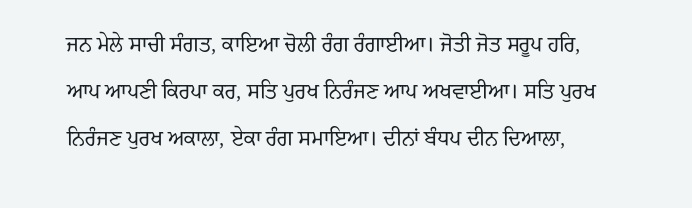ਜਨ ਮੇਲੇ ਸਾਚੀ ਸੰਗਤ, ਕਾਇਆ ਚੋਲੀ ਰੰਗ ਰੰਗਾਈਆ। ਜੋਤੀ ਜੋਤ ਸਰੂਪ ਹਰਿ, ਆਪ ਆਪਣੀ ਕਿਰਪਾ ਕਰ, ਸਤਿ ਪੁਰਖ ਨਿਰੰਜਣ ਆਪ ਅਖਵਾਈਆ। ਸਤਿ ਪੁਰਖ ਨਿਰੰਜਣ ਪੁਰਖ ਅਕਾਲਾ, ਏਕਾ ਰੰਗ ਸਮਾਇਆ। ਦੀਨਾਂ ਬੰਧਪ ਦੀਨ ਦਿਆਲਾ,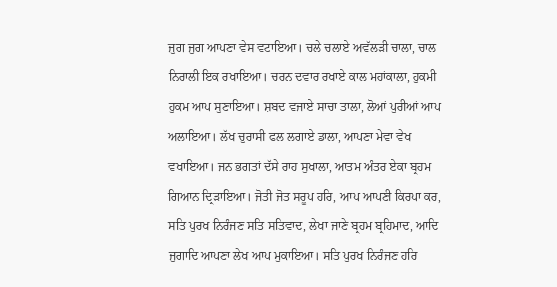ਜੁਗ ਜੁਗ ਆਪਣਾ ਵੇਸ ਵਟਾਇਆ। ਚਲੇ ਚਲਾਏ ਅਵੱਲੜੀ ਚਾਲਾ, ਚਾਲ ਨਿਰਾਲੀ ਇਕ ਰਖਾਇਆ। ਚਰਨ ਦਵਾਰ ਰਖਾਏ ਕਾਲ ਮਹਾਂਕਾਲਾ, ਹੁਕਮੀ ਹੁਕਮ ਆਪ ਸੁਣਾਇਆ। ਸ਼ਬਦ ਵਜਾਏ ਸਾਚਾ ਤਾਲਾ, ਲੋਆਂ ਪੁਰੀਆਂ ਆਪ ਅਲਾਇਆ। ਲੱਖ ਚੁਰਾਸੀ ਫਲ ਲਗਾਏ ਡਾਲਾ, ਆਪਣਾ ਮੇਵਾ ਵੇਖ ਵਖਾਇਆ। ਜਨ ਭਗਤਾਂ ਦੱਸੇ ਰਾਹ ਸੁਖਾਲਾ, ਆਤਮ ਅੰਤਰ ਏਕਾ ਬ੍ਰਹਮ ਗਿਆਨ ਦ੍ਰਿੜਾਇਆ। ਜੋਤੀ ਜੋਤ ਸਰੂਪ ਹਰਿ, ਆਪ ਆਪਣੀ ਕਿਰਪਾ ਕਰ, ਸਤਿ ਪੁਰਖ ਨਿਰੰਜਣ ਸਤਿ ਸਤਿਵਾਦ, ਲੇਖਾ ਜਾਣੇ ਬ੍ਰਹਮ ਬ੍ਰਹਿਮਾਦ, ਆਦਿ ਜੁਗਾਦਿ ਆਪਣਾ ਲੇਖ ਆਪ ਮੁਕਾਇਆ। ਸਤਿ ਪੁਰਖ ਨਿਰੰਜਣ ਹਰਿ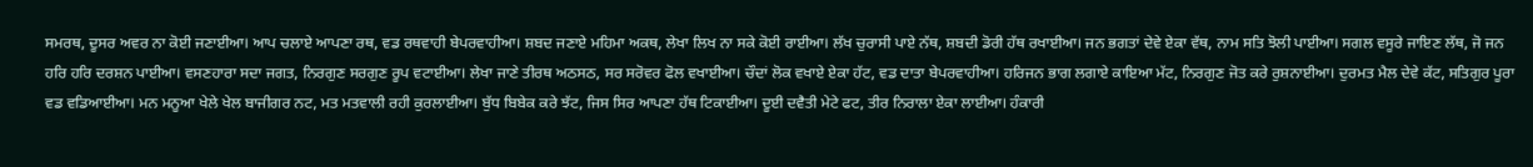ਸਮਰਥ, ਦੂਸਰ ਅਵਰ ਨਾ ਕੋਈ ਜਣਾਈਆ। ਆਪ ਚਲਾਏ ਆਪਣਾ ਰਥ, ਵਡ ਰਥਵਾਹੀ ਬੇਪਰਵਾਹੀਆ। ਸ਼ਬਦ ਜਣਾਏ ਮਹਿਮਾ ਅਕਥ, ਲੇਖਾ ਲਿਖ ਨਾ ਸਕੇ ਕੋਈ ਰਾਈਆ। ਲੱਖ ਚੁਰਾਸੀ ਪਾਏ ਨੱਥ, ਸ਼ਬਦੀ ਡੋਰੀ ਹੱਥ ਰਖਾਈਆ। ਜਨ ਭਗਤਾਂ ਦੇਵੇ ਏਕਾ ਵੱਥ, ਨਾਮ ਸਤਿ ਝੋਲੀ ਪਾਈਆ। ਸਗਲ ਵਸੂਰੇ ਜਾਇਣ ਲੱਥ, ਜੋ ਜਨ ਹਰਿ ਹਰਿ ਦਰਸ਼ਨ ਪਾਈਆ। ਵਸਣਹਾਰਾ ਸਦਾ ਜਗਤ, ਨਿਰਗੁਣ ਸਰਗੁਣ ਰੂਪ ਵਟਾਈਆ। ਲੇਖਾ ਜਾਣੇ ਤੀਰਥ ਅਠਸਠ, ਸਰ ਸਰੋਵਰ ਫੋਲ ਵਖਾਈਆ। ਚੌਦਾਂ ਲੋਕ ਵਖਾਏ ਏਕਾ ਹੱਟ, ਵਡ ਦਾਤਾ ਬੇਪਰਵਾਹੀਆ। ਹਰਿਜਨ ਭਾਗ ਲਗਾਏ ਕਾਇਆ ਮੱਟ, ਨਿਰਗੁਣ ਜੋਤ ਕਰੇ ਰੁਸ਼ਨਾਈਆ। ਦੁਰਮਤ ਮੈਲ ਦੇਵੇ ਕੱਟ, ਸਤਿਗੁਰ ਪੂਰਾ ਵਡ ਵਡਿਆਈਆ। ਮਨ ਮਨੂਆ ਖੇਲੇ ਖੇਲ ਬਾਜੀਗਰ ਨਟ, ਮਤ ਮਤਵਾਲੀ ਰਹੀ ਕੁਰਲਾਈਆ। ਬੁੱਧ ਬਿਬੇਕ ਕਰੇ ਝੱਟ, ਜਿਸ ਸਿਰ ਆਪਣਾ ਹੱਥ ਟਿਕਾਈਆ। ਦੂਈ ਦਵੈਤੀ ਮੇਟੇ ਫਟ, ਤੀਰ ਨਿਰਾਲਾ ਏਕਾ ਲਾਈਆ। ਹੰਕਾਰੀ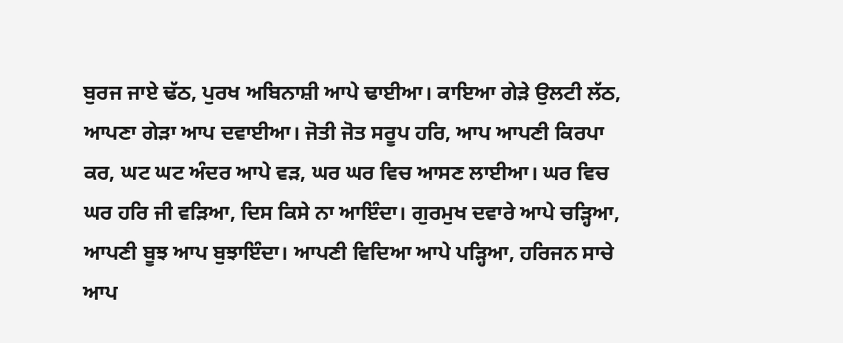ਬੁਰਜ ਜਾਏ ਢੱਠ, ਪੁਰਖ ਅਬਿਨਾਸ਼ੀ ਆਪੇ ਢਾਈਆ। ਕਾਇਆ ਗੇੜੇ ਉਲਟੀ ਲੱਠ, ਆਪਣਾ ਗੇੜਾ ਆਪ ਦਵਾਈਆ। ਜੋਤੀ ਜੋਤ ਸਰੂਪ ਹਰਿ, ਆਪ ਆਪਣੀ ਕਿਰਪਾ ਕਰ, ਘਟ ਘਟ ਅੰਦਰ ਆਪੇ ਵੜ, ਘਰ ਘਰ ਵਿਚ ਆਸਣ ਲਾਈਆ। ਘਰ ਵਿਚ ਘਰ ਹਰਿ ਜੀ ਵੜਿਆ, ਦਿਸ ਕਿਸੇ ਨਾ ਆਇੰਦਾ। ਗੁਰਮੁਖ ਦਵਾਰੇ ਆਪੇ ਚੜ੍ਹਿਆ, ਆਪਣੀ ਬੂਝ ਆਪ ਬੁਝਾਇੰਦਾ। ਆਪਣੀ ਵਿਦਿਆ ਆਪੇ ਪੜ੍ਹਿਆ, ਹਰਿਜਨ ਸਾਚੇ ਆਪ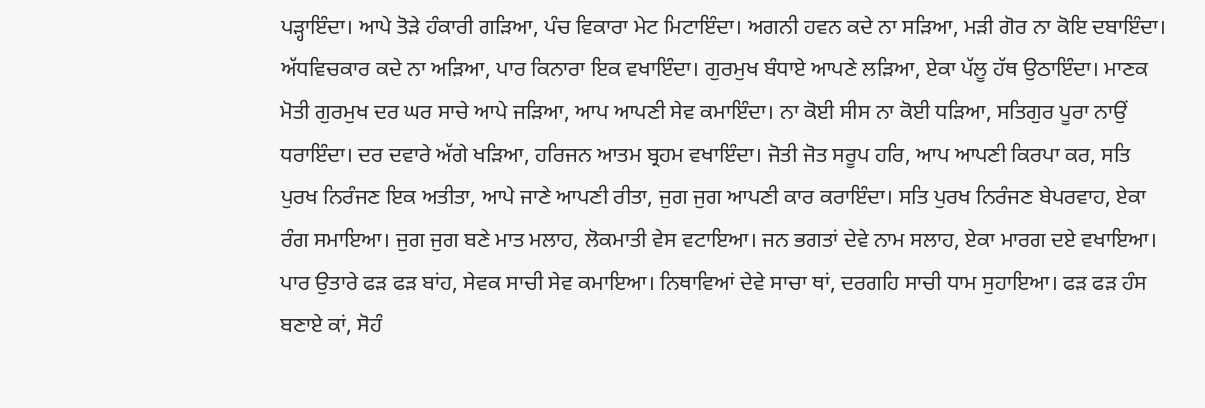ਪੜ੍ਹਾਇੰਦਾ। ਆਪੇ ਤੋੜੇ ਹੰਕਾਰੀ ਗੜਿਆ, ਪੰਚ ਵਿਕਾਰਾ ਮੇਟ ਮਿਟਾਇੰਦਾ। ਅਗਨੀ ਹਵਨ ਕਦੇ ਨਾ ਸੜਿਆ, ਮੜੀ ਗੋਰ ਨਾ ਕੋਇ ਦਬਾਇੰਦਾ। ਅੱਧਵਿਚਕਾਰ ਕਦੇ ਨਾ ਅੜਿਆ, ਪਾਰ ਕਿਨਾਰਾ ਇਕ ਵਖਾਇੰਦਾ। ਗੁਰਮੁਖ ਬੰਧਾਏ ਆਪਣੇ ਲੜਿਆ, ਏਕਾ ਪੱਲੂ ਹੱਥ ਉਠਾਇੰਦਾ। ਮਾਣਕ ਮੋਤੀ ਗੁਰਮੁਖ ਦਰ ਘਰ ਸਾਚੇ ਆਪੇ ਜੜਿਆ, ਆਪ ਆਪਣੀ ਸੇਵ ਕਮਾਇੰਦਾ। ਨਾ ਕੋਈ ਸੀਸ ਨਾ ਕੋਈ ਧੜਿਆ, ਸਤਿਗੁਰ ਪੂਰਾ ਨਾਉਂ ਧਰਾਇੰਦਾ। ਦਰ ਦਵਾਰੇ ਅੱਗੇ ਖੜਿਆ, ਹਰਿਜਨ ਆਤਮ ਬ੍ਰਹਮ ਵਖਾਇੰਦਾ। ਜੋਤੀ ਜੋਤ ਸਰੂਪ ਹਰਿ, ਆਪ ਆਪਣੀ ਕਿਰਪਾ ਕਰ, ਸਤਿ ਪੁਰਖ ਨਿਰੰਜਣ ਇਕ ਅਤੀਤਾ, ਆਪੇ ਜਾਣੇ ਆਪਣੀ ਰੀਤਾ, ਜੁਗ ਜੁਗ ਆਪਣੀ ਕਾਰ ਕਰਾਇੰਦਾ। ਸਤਿ ਪੁਰਖ ਨਿਰੰਜਣ ਬੇਪਰਵਾਹ, ਏਕਾ ਰੰਗ ਸਮਾਇਆ। ਜੁਗ ਜੁਗ ਬਣੇ ਮਾਤ ਮਲਾਹ, ਲੋਕਮਾਤੀ ਵੇਸ ਵਟਾਇਆ। ਜਨ ਭਗਤਾਂ ਦੇਵੇ ਨਾਮ ਸਲਾਹ, ਏਕਾ ਮਾਰਗ ਦਏ ਵਖਾਇਆ। ਪਾਰ ਉਤਾਰੇ ਫੜ ਫੜ ਬਾਂਹ, ਸੇਵਕ ਸਾਚੀ ਸੇਵ ਕਮਾਇਆ। ਨਿਥਾਵਿਆਂ ਦੇਵੇ ਸਾਚਾ ਥਾਂ, ਦਰਗਹਿ ਸਾਚੀ ਧਾਮ ਸੁਹਾਇਆ। ਫੜ ਫੜ ਹੰਸ ਬਣਾਏ ਕਾਂ, ਸੋਹੰ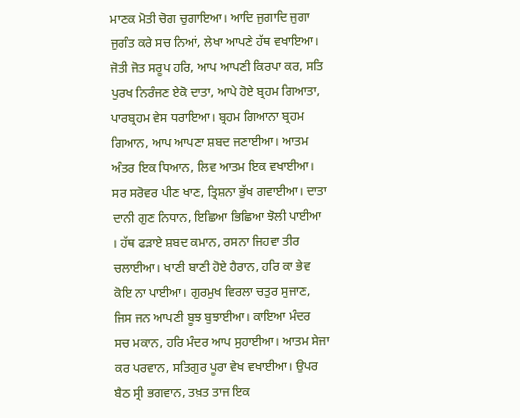ਮਾਣਕ ਮੋਤੀ ਚੋਗ ਚੁਗਾਇਆ। ਆਦਿ ਜੁਗਾਦਿ ਜੁਗਾ ਜੁਗੰਤ ਕਰੇ ਸਚ ਨਿਆਂ, ਲੇਖਾ ਆਪਣੇ ਹੱਥ ਵਖਾਇਆ। ਜੋਤੀ ਜੋਤ ਸਰੂਪ ਹਰਿ, ਆਪ ਆਪਣੀ ਕਿਰਪਾ ਕਰ, ਸਤਿ ਪੁਰਖ ਨਿਰੰਜਣ ਏਕੋ ਦਾਤਾ, ਆਪੇ ਹੋਏ ਬ੍ਰਹਮ ਗਿਆਤਾ, ਪਾਰਬ੍ਰਹਮ ਵੇਸ ਧਰਾਇਆ। ਬ੍ਰਹਮ ਗਿਆਨਾ ਬ੍ਰਹਮ ਗਿਆਨ, ਆਪ ਆਪਣਾ ਸ਼ਬਦ ਜਣਾਈਆ। ਆਤਮ ਅੰਤਰ ਇਕ ਧਿਆਨ, ਲਿਵ ਆਤਮ ਇਕ ਵਖਾਈਆ। ਸਰ ਸਰੋਵਰ ਪੀਣ ਖਾਣ, ਤ੍ਰਿਸ਼ਨਾ ਭੁੱਖ ਗਵਾਈਆ। ਦਾਤਾ ਦਾਨੀ ਗੁਣ ਨਿਧਾਨ, ਇਛਿਆ ਭਿਛਿਆ ਝੋਲੀ ਪਾਈਆ । ਹੱਥ ਫੜਾਏ ਸ਼ਬਦ ਕਮਾਨ, ਰਸਨਾ ਜਿਹਵਾ ਤੀਰ ਚਲਾਈਆ। ਖਾਣੀ ਬਾਣੀ ਹੋਏ ਹੈਰਾਨ, ਹਰਿ ਕਾ ਭੇਵ ਕੋਇ ਨਾ ਪਾਈਆ। ਗੁਰਮੁਖ ਵਿਰਲਾ ਚਤੁਰ ਸੁਜਾਣ, ਜਿਸ ਜਨ ਆਪਣੀ ਬੂਝ ਬੁਝਾਈਆ। ਕਾਇਆ ਮੰਦਰ ਸਚ ਮਕਾਨ, ਹਰਿ ਮੰਦਰ ਆਪ ਸੁਹਾਈਆ। ਆਤਮ ਸੇਜਾ ਕਰ ਪਰਵਾਨ, ਸਤਿਗੁਰ ਪੂਰਾ ਵੇਖ ਵਖਾਈਆ। ਉਪਰ ਬੈਠ ਸ੍ਰੀ ਭਗਵਾਨ, ਤਖ਼ਤ ਤਾਜ ਇਕ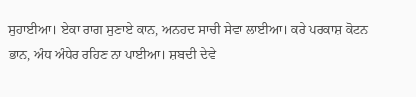ਸੁਹਾਈਆ। ਏਕਾ ਰਾਗ ਸੁਣਾਏ ਕਾਨ, ਅਨਹਦ ਸਾਚੀ ਸੇਵਾ ਲਾਈਆ। ਕਰੇ ਪਰਕਾਸ਼ ਕੋਟਨ ਭਾਨ, ਅੰਧ ਅੰਧੇਰ ਰਹਿਣ ਨਾ ਪਾਈਆ। ਸ਼ਬਦੀ ਦੇਵੇ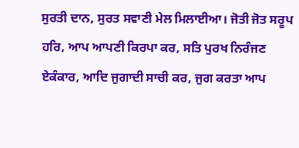ਸੁਰਤੀ ਦਾਨ, ਸੁਰਤ ਸਵਾਣੀ ਮੇਲ ਮਿਲਾਈਆ। ਜੋਤੀ ਜੋਤ ਸਰੂਪ ਹਰਿ, ਆਪ ਆਪਣੀ ਕਿਰਪਾ ਕਰ, ਸਤਿ ਪੁਰਖ ਨਿਰੰਜਣ ਏਕੰਕਾਰ, ਆਦਿ ਜੁਗਾਦੀ ਸਾਚੀ ਕਰ, ਜੁਗ ਕਰਤਾ ਆਪ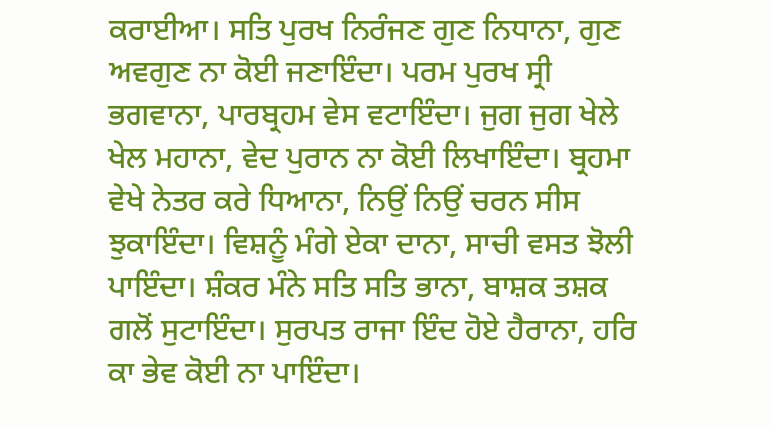ਕਰਾਈਆ। ਸਤਿ ਪੁਰਖ ਨਿਰੰਜਣ ਗੁਣ ਨਿਧਾਨਾ, ਗੁਣ ਅਵਗੁਣ ਨਾ ਕੋਈ ਜਣਾਇੰਦਾ। ਪਰਮ ਪੁਰਖ ਸ੍ਰੀ ਭਗਵਾਨਾ, ਪਾਰਬ੍ਰਹਮ ਵੇਸ ਵਟਾਇੰਦਾ। ਜੁਗ ਜੁਗ ਖੇਲੇ ਖੇਲ ਮਹਾਨਾ, ਵੇਦ ਪੁਰਾਨ ਨਾ ਕੋਈ ਲਿਖਾਇੰਦਾ। ਬ੍ਰਹਮਾ ਵੇਖੇ ਨੇਤਰ ਕਰੇ ਧਿਆਨਾ, ਨਿਉਂ ਨਿਉਂ ਚਰਨ ਸੀਸ ਝੁਕਾਇੰਦਾ। ਵਿਸ਼ਨੂੰ ਮੰਗੇ ਏਕਾ ਦਾਨਾ, ਸਾਚੀ ਵਸਤ ਝੋਲੀ ਪਾਇੰਦਾ। ਸ਼ੰਕਰ ਮੰਨੇ ਸਤਿ ਸਤਿ ਭਾਨਾ, ਬਾਸ਼ਕ ਤਸ਼ਕ ਗਲੋਂ ਸੁਟਾਇੰਦਾ। ਸੁਰਪਤ ਰਾਜਾ ਇੰਦ ਹੋਏ ਹੈਰਾਨਾ, ਹਰਿ ਕਾ ਭੇਵ ਕੋਈ ਨਾ ਪਾਇੰਦਾ।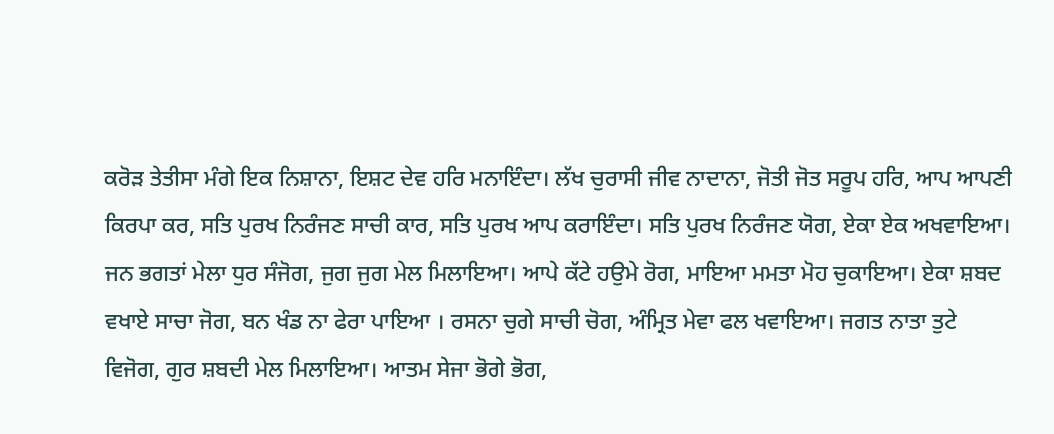ਕਰੋੜ ਤੇਤੀਸਾ ਮੰਗੇ ਇਕ ਨਿਸ਼ਾਨਾ, ਇਸ਼ਟ ਦੇਵ ਹਰਿ ਮਨਾਇੰਦਾ। ਲੱਖ ਚੁਰਾਸੀ ਜੀਵ ਨਾਦਾਨਾ, ਜੋਤੀ ਜੋਤ ਸਰੂਪ ਹਰਿ, ਆਪ ਆਪਣੀ ਕਿਰਪਾ ਕਰ, ਸਤਿ ਪੁਰਖ ਨਿਰੰਜਣ ਸਾਚੀ ਕਾਰ, ਸਤਿ ਪੁਰਖ ਆਪ ਕਰਾਇੰਦਾ। ਸਤਿ ਪੁਰਖ ਨਿਰੰਜਣ ਯੋਗ, ਏਕਾ ਏਕ ਅਖਵਾਇਆ। ਜਨ ਭਗਤਾਂ ਮੇਲਾ ਧੁਰ ਸੰਜੋਗ, ਜੁਗ ਜੁਗ ਮੇਲ ਮਿਲਾਇਆ। ਆਪੇ ਕੱਟੇ ਹਉਮੇ ਰੋਗ, ਮਾਇਆ ਮਮਤਾ ਮੋਹ ਚੁਕਾਇਆ। ਏਕਾ ਸ਼ਬਦ ਵਖਾਏ ਸਾਚਾ ਜੋਗ, ਬਨ ਖੰਡ ਨਾ ਫੇਰਾ ਪਾਇਆ । ਰਸਨਾ ਚੁਗੇ ਸਾਚੀ ਚੋਗ, ਅੰਮ੍ਰਿਤ ਮੇਵਾ ਫਲ ਖਵਾਇਆ। ਜਗਤ ਨਾਤਾ ਤੁਟੇ ਵਿਜੋਗ, ਗੁਰ ਸ਼ਬਦੀ ਮੇਲ ਮਿਲਾਇਆ। ਆਤਮ ਸੇਜਾ ਭੋਗੇ ਭੋਗ,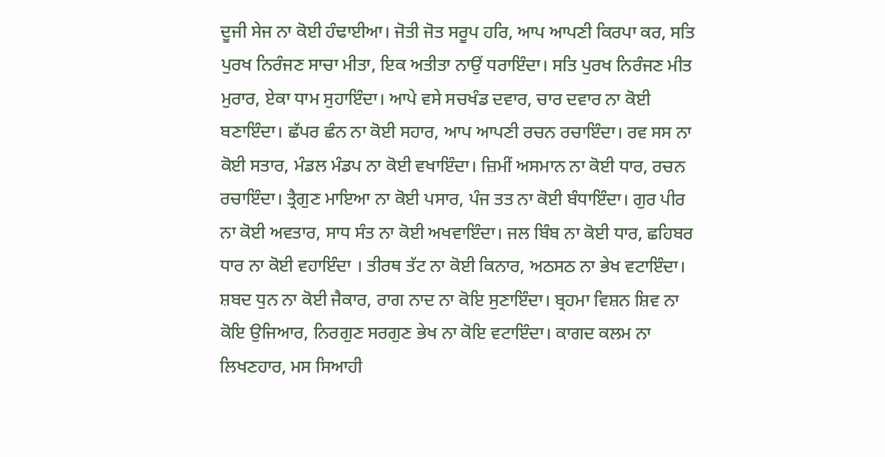ਦੂਜੀ ਸੇਜ ਨਾ ਕੋਈ ਹੰਢਾਈਆ। ਜੋਤੀ ਜੋਤ ਸਰੂਪ ਹਰਿ, ਆਪ ਆਪਣੀ ਕਿਰਪਾ ਕਰ, ਸਤਿ ਪੁਰਖ ਨਿਰੰਜਣ ਸਾਚਾ ਮੀਤਾ, ਇਕ ਅਤੀਤਾ ਨਾਉਂ ਧਰਾਇੰਦਾ। ਸਤਿ ਪੁਰਖ ਨਿਰੰਜਣ ਮੀਤ ਮੁਰਾਰ, ਏਕਾ ਧਾਮ ਸੁਹਾਇੰਦਾ। ਆਪੇ ਵਸੇ ਸਚਖੰਡ ਦਵਾਰ, ਚਾਰ ਦਵਾਰ ਨਾ ਕੋਈ ਬਣਾਇੰਦਾ। ਛੱਪਰ ਛੰਨ ਨਾ ਕੋਈ ਸਹਾਰ, ਆਪ ਆਪਣੀ ਰਚਨ ਰਚਾਇੰਦਾ। ਰਵ ਸਸ ਨਾ ਕੋਈ ਸਤਾਰ, ਮੰਡਲ ਮੰਡਪ ਨਾ ਕੋਈ ਵਖਾਇੰਦਾ। ਜ਼ਿਮੀਂ ਅਸਮਾਨ ਨਾ ਕੋਈ ਧਾਰ, ਰਚਨ ਰਚਾਇੰਦਾ। ਤ੍ਰੈਗੁਣ ਮਾਇਆ ਨਾ ਕੋਈ ਪਸਾਰ, ਪੰਜ ਤਤ ਨਾ ਕੋਈ ਬੰਧਾਇੰਦਾ। ਗੁਰ ਪੀਰ ਨਾ ਕੋਈ ਅਵਤਾਰ, ਸਾਧ ਸੰਤ ਨਾ ਕੋਈ ਅਖਵਾਇੰਦਾ। ਜਲ ਬਿੰਬ ਨਾ ਕੋਈ ਧਾਰ, ਛਹਿਬਰ ਧਾਰ ਨਾ ਕੋਈ ਵਹਾਇੰਦਾ । ਤੀਰਥ ਤੱਟ ਨਾ ਕੋਈ ਕਿਨਾਰ, ਅਠਸਠ ਨਾ ਭੇਖ ਵਟਾਇੰਦਾ। ਸ਼ਬਦ ਧੁਨ ਨਾ ਕੋਈ ਜੈਕਾਰ, ਰਾਗ ਨਾਦ ਨਾ ਕੋਇ ਸੁਣਾਇੰਦਾ। ਬ੍ਰਹਮਾ ਵਿਸ਼ਨ ਸ਼ਿਵ ਨਾ ਕੋਇ ਉਜਿਆਰ, ਨਿਰਗੁਣ ਸਰਗੁਣ ਭੇਖ ਨਾ ਕੋਇ ਵਟਾਇੰਦਾ। ਕਾਗਦ ਕਲਮ ਨਾ ਲਿਖਣਹਾਰ, ਮਸ ਸਿਆਹੀ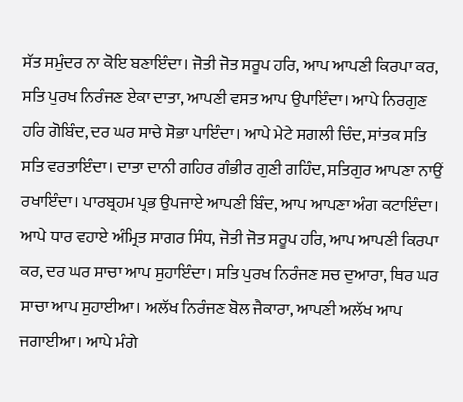ਸੱਤ ਸਮੁੰਦਰ ਨਾ ਕੋਇ ਬਣਾਇੰਦਾ। ਜੋਤੀ ਜੋਤ ਸਰੂਪ ਹਰਿ, ਆਪ ਆਪਣੀ ਕਿਰਪਾ ਕਰ, ਸਤਿ ਪੁਰਖ ਨਿਰੰਜਣ ਏਕਾ ਦਾਤਾ, ਆਪਣੀ ਵਸਤ ਆਪ ਉਪਾਇੰਦਾ। ਆਪੇ ਨਿਰਗੁਣ ਹਰਿ ਗੋਬਿੰਦ, ਦਰ ਘਰ ਸਾਚੇ ਸੋਭਾ ਪਾਇੰਦਾ। ਆਪੇ ਮੇਟੇ ਸਗਲੀ ਚਿੰਦ, ਸਾਂਤਕ ਸਤਿ ਸਤਿ ਵਰਤਾਇੰਦਾ। ਦਾਤਾ ਦਾਨੀ ਗਹਿਰ ਗੰਭੀਰ ਗੁਣੀ ਗਹਿੰਦ, ਸਤਿਗੁਰ ਆਪਣਾ ਨਾਉਂ ਰਖਾਇੰਦਾ। ਪਾਰਬ੍ਰਹਮ ਪ੍ਰਭ ਉਪਜਾਏ ਆਪਣੀ ਬਿੰਦ, ਆਪ ਆਪਣਾ ਅੰਗ ਕਟਾਇੰਦਾ। ਆਪੇ ਧਾਰ ਵਹਾਏ ਅੰਮ੍ਰਿਤ ਸਾਗਰ ਸਿੰਧ, ਜੋਤੀ ਜੋਤ ਸਰੂਪ ਹਰਿ, ਆਪ ਆਪਣੀ ਕਿਰਪਾ ਕਰ, ਦਰ ਘਰ ਸਾਚਾ ਆਪ ਸੁਹਾਇੰਦਾ। ਸਤਿ ਪੁਰਖ ਨਿਰੰਜਣ ਸਚ ਦੁਆਰਾ, ਥਿਰ ਘਰ ਸਾਚਾ ਆਪ ਸੁਹਾਈਆ। ਅਲੱਖ ਨਿਰੰਜਣ ਬੋਲ ਜੈਕਾਰਾ, ਆਪਣੀ ਅਲੱਖ ਆਪ ਜਗਾਈਆ। ਆਪੇ ਮੰਗੇ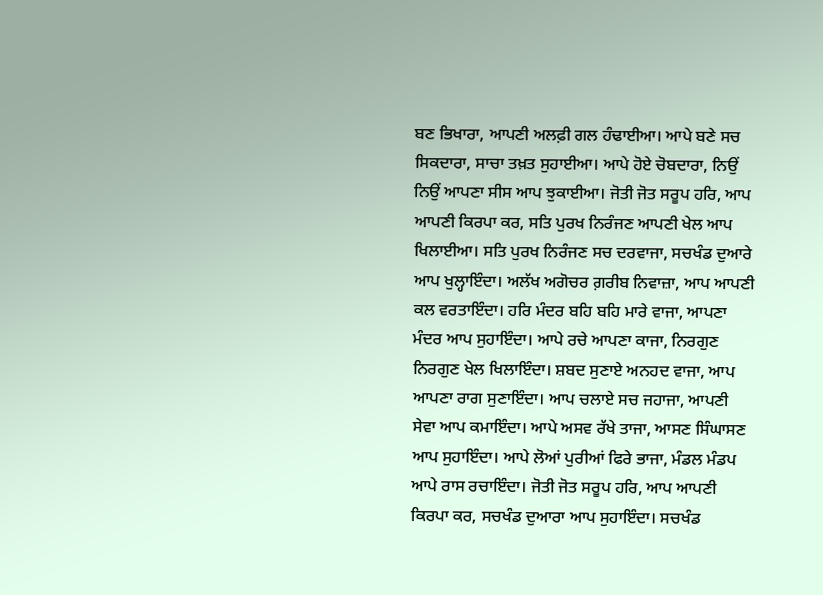ਬਣ ਭਿਖਾਰਾ, ਆਪਣੀ ਅਲਫ਼ੀ ਗਲ ਹੰਢਾਈਆ। ਆਪੇ ਬਣੇ ਸਚ ਸਿਕਦਾਰਾ, ਸਾਚਾ ਤਖ਼ਤ ਸੁਹਾਈਆ। ਆਪੇ ਹੋਏ ਚੋਬਦਾਰਾ, ਨਿਉਂ ਨਿਉਂ ਆਪਣਾ ਸੀਸ ਆਪ ਝੁਕਾਈਆ। ਜੋਤੀ ਜੋਤ ਸਰੂਪ ਹਰਿ, ਆਪ ਆਪਣੀ ਕਿਰਪਾ ਕਰ, ਸਤਿ ਪੁਰਖ ਨਿਰੰਜਣ ਆਪਣੀ ਖੇਲ ਆਪ ਖਿਲਾਈਆ। ਸਤਿ ਪੁਰਖ ਨਿਰੰਜਣ ਸਚ ਦਰਵਾਜਾ, ਸਚਖੰਡ ਦੁਆਰੇ ਆਪ ਖੁਲ੍ਹਾਇੰਦਾ। ਅਲੱਖ ਅਗੋਚਰ ਗ਼ਰੀਬ ਨਿਵਾਜ਼ਾ, ਆਪ ਆਪਣੀ ਕਲ ਵਰਤਾਇੰਦਾ। ਹਰਿ ਮੰਦਰ ਬਹਿ ਬਹਿ ਮਾਰੇ ਵਾਜਾ, ਆਪਣਾ ਮੰਦਰ ਆਪ ਸੁਹਾਇੰਦਾ। ਆਪੇ ਰਚੇ ਆਪਣਾ ਕਾਜਾ, ਨਿਰਗੁਣ ਨਿਰਗੁਣ ਖੇਲ ਖਿਲਾਇੰਦਾ। ਸ਼ਬਦ ਸੁਣਾਏ ਅਨਹਦ ਵਾਜਾ, ਆਪ ਆਪਣਾ ਰਾਗ ਸੁਣਾਇੰਦਾ। ਆਪ ਚਲਾਏ ਸਚ ਜਹਾਜਾ, ਆਪਣੀ ਸੇਵਾ ਆਪ ਕਮਾਇੰਦਾ। ਆਪੇ ਅਸਵ ਰੱਖੇ ਤਾਜਾ, ਆਸਣ ਸਿੰਘਾਸਣ ਆਪ ਸੁਹਾਇੰਦਾ। ਆਪੇ ਲੋਆਂ ਪੁਰੀਆਂ ਫਿਰੇ ਭਾਜਾ, ਮੰਡਲ ਮੰਡਪ ਆਪੇ ਰਾਸ ਰਚਾਇੰਦਾ। ਜੋਤੀ ਜੋਤ ਸਰੂਪ ਹਰਿ, ਆਪ ਆਪਣੀ ਕਿਰਪਾ ਕਰ, ਸਚਖੰਡ ਦੁਆਰਾ ਆਪ ਸੁਹਾਇੰਦਾ। ਸਚਖੰਡ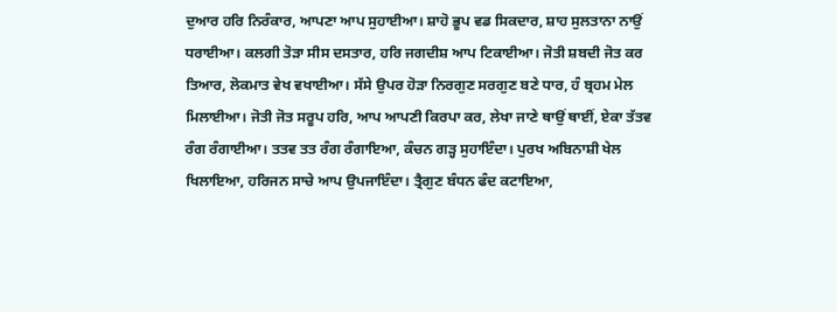ਦੁਆਰ ਹਰਿ ਨਿਰੰਕਾਰ, ਆਪਣਾ ਆਪ ਸੁਹਾਈਆ। ਸ਼ਾਹੋ ਭੂਪ ਵਡ ਸਿਕਦਾਰ, ਸ਼ਾਹ ਸੁਲਤਾਨਾ ਨਾਉਂ ਧਰਾਈਆ। ਕਲਗੀ ਤੋੜਾ ਸੀਸ ਦਸਤਾਰ, ਹਰਿ ਜਗਦੀਸ਼ ਆਪ ਟਿਕਾਈਆ। ਜੋਤੀ ਸ਼ਬਦੀ ਜੋਤ ਕਰ ਤਿਆਰ, ਲੋਕਮਾਤ ਵੇਖ ਵਖਾਈਆ। ਸੱਸੇ ਉਪਰ ਹੋੜਾ ਨਿਰਗੁਣ ਸਰਗੁਣ ਬਣੇ ਧਾਰ, ਹੰ ਬ੍ਰਹਮ ਮੇਲ ਮਿਲਾਈਆ। ਜੋਤੀ ਜੋਤ ਸਰੂਪ ਹਰਿ, ਆਪ ਆਪਣੀ ਕਿਰਪਾ ਕਰ, ਲੇਖਾ ਜਾਣੇ ਥਾਉਂ ਥਾਈਂ, ਏਕਾ ਤੱਤਵ ਰੰਗ ਰੰਗਾਈਆ। ਤਤਵ ਤਤ ਰੰਗ ਰੰਗਾਇਆ, ਕੰਚਨ ਗੜ੍ਹ ਸੁਹਾਇੰਦਾ। ਪੁਰਖ ਅਬਿਨਾਸ਼ੀ ਖੇਲ ਖਿਲਾਇਆ, ਹਰਿਜਨ ਸਾਚੇ ਆਪ ਉਪਜਾਇੰਦਾ। ਤ੍ਰੈਗੁਣ ਬੰਧਨ ਫੰਦ ਕਟਾਇਆ,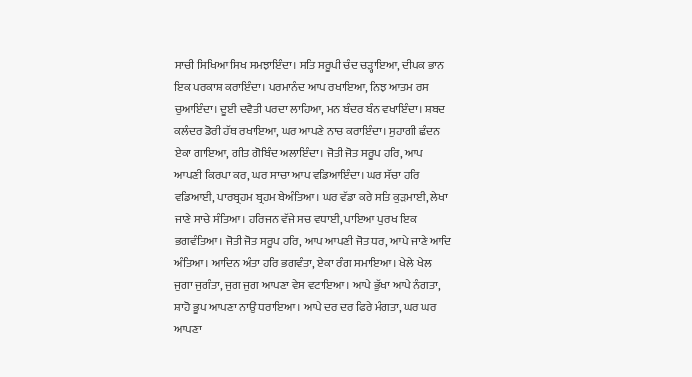ਸਾਚੀ ਸਿਖਿਆ ਸਿਖ ਸਮਝਾਇੰਦਾ। ਸਤਿ ਸਰੂਪੀ ਚੰਦ ਚੜ੍ਹਾਇਆ, ਦੀਪਕ ਭਾਨ ਇਕ ਪਰਕਾਸ਼ ਕਰਾਇੰਦਾ। ਪਰਮਾਨੰਦ ਆਪ ਰਖਾਇਆ, ਨਿਝ ਆਤਮ ਰਸ ਚੁਆਇੰਦਾ। ਦੂਈ ਦਵੈਤੀ ਪਰਦਾ ਲਾਹਿਆ, ਮਨ ਬੰਦਰ ਬੰਨ ਵਖਾਇੰਦਾ। ਸ਼ਬਦ ਕਲੰਦਰ ਡੋਰੀ ਹੱਥ ਰਖਾਇਆ, ਘਰ ਆਪਣੇ ਨਾਚ ਕਰਾਇੰਦਾ। ਸੁਹਾਗੀ ਛੰਦਨ ਏਕਾ ਗਾਇਆ, ਗੀਤ ਗੋਬਿੰਦ ਅਲਾਇੰਦਾ। ਜੋਤੀ ਜੋਤ ਸਰੂਪ ਹਰਿ, ਆਪ ਆਪਣੀ ਕਿਰਪਾ ਕਰ, ਘਰ ਸਾਚਾ ਆਪ ਵਡਿਆਇੰਦਾ। ਘਰ ਸੱਚਾ ਹਰਿ ਵਡਿਆਈ, ਪਾਰਬ੍ਰਹਮ ਬ੍ਰਹਮ ਬੇਅੰਤਿਆ। ਘਰ ਵੱਡਾ ਕਰੇ ਸਤਿ ਕੁੜਮਾਈ, ਲੇਖਾ ਜਾਣੇ ਸਾਚੇ ਸੰਤਿਆ। ਹਰਿਜਨ ਵੱਜੇ ਸਚ ਵਧਾਈ, ਪਾਇਆ ਪੁਰਖ ਇਕ ਭਗਵੰਤਿਆ। ਜੋਤੀ ਜੋਤ ਸਰੂਪ ਹਰਿ, ਆਪ ਆਪਣੀ ਜੋਤ ਧਰ, ਆਪੇ ਜਾਣੇ ਆਦਿ ਅੰਤਿਆ। ਆਦਿਨ ਅੰਤਾ ਹਰਿ ਭਗਵੰਤਾ, ਏਕਾ ਰੰਗ ਸਮਾਇਆ। ਖੇਲੇ ਖੇਲ ਜੁਗਾ ਜੁਗੰਤਾ, ਜੁਗ ਜੁਗ ਆਪਣਾ ਵੇਸ ਵਟਾਇਆ। ਆਪੇ ਭੁੱਖਾ ਆਪੇ ਨੰਗਤਾ, ਸ਼ਾਹੋ ਭੂਪ ਆਪਣਾ ਨਾਉਂ ਧਰਾਇਆ। ਆਪੇ ਦਰ ਦਰ ਫਿਰੇ ਮੰਗਤਾ, ਘਰ ਘਰ ਆਪਣਾ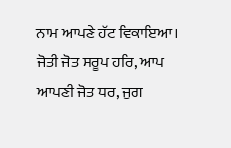ਨਾਮ ਆਪਣੇ ਹੱਟ ਵਿਕਾਇਆ। ਜੋਤੀ ਜੋਤ ਸਰੂਪ ਹਰਿ, ਆਪ ਆਪਣੀ ਜੋਤ ਧਰ, ਜੁਗ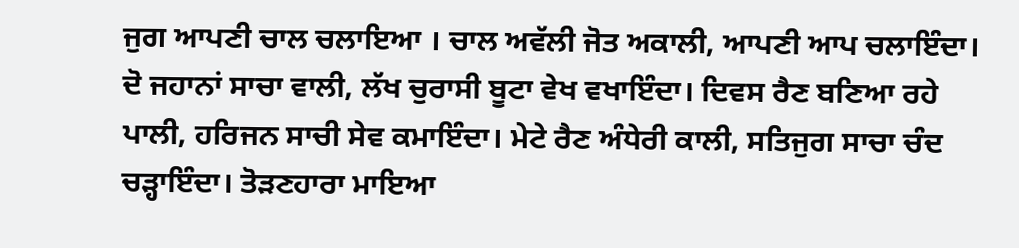ਜੁਗ ਆਪਣੀ ਚਾਲ ਚਲਾਇਆ । ਚਾਲ ਅਵੱਲੀ ਜੋਤ ਅਕਾਲੀ, ਆਪਣੀ ਆਪ ਚਲਾਇੰਦਾ। ਦੋ ਜਹਾਨਾਂ ਸਾਚਾ ਵਾਲੀ, ਲੱਖ ਚੁਰਾਸੀ ਬੂਟਾ ਵੇਖ ਵਖਾਇੰਦਾ। ਦਿਵਸ ਰੈਣ ਬਣਿਆ ਰਹੇ ਪਾਲੀ, ਹਰਿਜਨ ਸਾਚੀ ਸੇਵ ਕਮਾਇੰਦਾ। ਮੇਟੇ ਰੈਣ ਅੰਧੇਰੀ ਕਾਲੀ, ਸਤਿਜੁਗ ਸਾਚਾ ਚੰਦ ਚੜ੍ਹਾਇੰਦਾ। ਤੋੜਣਹਾਰਾ ਮਾਇਆ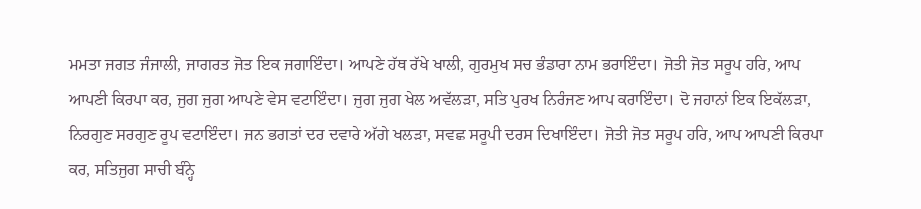ਮਮਤਾ ਜਗਤ ਜੰਜਾਲੀ, ਜਾਗਰਤ ਜੋਤ ਇਕ ਜਗਾਇੰਦਾ। ਆਪਣੇ ਹੱਥ ਰੱਖੇ ਖਾਲੀ, ਗੁਰਮੁਖ ਸਚ ਭੰਡਾਰਾ ਨਾਮ ਭਰਾਇੰਦਾ। ਜੋਤੀ ਜੋਤ ਸਰੂਪ ਹਰਿ, ਆਪ ਆਪਣੀ ਕਿਰਪਾ ਕਰ, ਜੁਗ ਜੁਗ ਆਪਣੇ ਵੇਸ ਵਟਾਇੰਦਾ। ਜੁਗ ਜੁਗ ਖੇਲ ਅਵੱਲੜਾ, ਸਤਿ ਪੁਰਖ ਨਿਰੰਜਣ ਆਪ ਕਰਾਇੰਦਾ। ਦੋ ਜਹਾਨਾਂ ਇਕ ਇਕੱਲੜਾ, ਨਿਰਗੁਣ ਸਰਗੁਣ ਰੂਪ ਵਟਾਇੰਦਾ। ਜਨ ਭਗਤਾਂ ਦਰ ਦਵਾਰੇ ਅੱਗੇ ਖਲੜਾ, ਸਵਛ ਸਰੂਪੀ ਦਰਸ ਦਿਖਾਇੰਦਾ। ਜੋਤੀ ਜੋਤ ਸਰੂਪ ਹਰਿ, ਆਪ ਆਪਣੀ ਕਿਰਪਾ ਕਰ, ਸਤਿਜੁਗ ਸਾਚੀ ਬੰਨ੍ਹੇ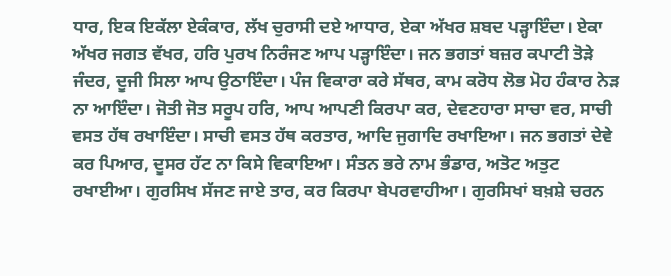ਧਾਰ, ਇਕ ਇਕੱਲਾ ਏਕੰਕਾਰ, ਲੱਖ ਚੁਰਾਸੀ ਦਏ ਆਧਾਰ, ਏਕਾ ਅੱਖਰ ਸ਼ਬਦ ਪੜ੍ਹਾਇੰਦਾ। ਏਕਾ ਅੱਖਰ ਜਗਤ ਵੱਖਰ, ਹਰਿ ਪੁਰਖ ਨਿਰੰਜਣ ਆਪ ਪੜ੍ਹਾਇੰਦਾ। ਜਨ ਭਗਤਾਂ ਬਜ਼ਰ ਕਪਾਟੀ ਤੋੜੇ ਜੰਦਰ, ਦੂਜੀ ਸਿਲਾ ਆਪ ਉਠਾਇੰਦਾ। ਪੰਜ ਵਿਕਾਰਾ ਕਰੇ ਸੱਥਰ, ਕਾਮ ਕਰੋਧ ਲੋਭ ਮੋਹ ਹੰਕਾਰ ਨੇੜ ਨਾ ਆਇੰਦਾ। ਜੋਤੀ ਜੋਤ ਸਰੂਪ ਹਰਿ, ਆਪ ਆਪਣੀ ਕਿਰਪਾ ਕਰ, ਦੇਵਣਹਾਰਾ ਸਾਚਾ ਵਰ, ਸਾਚੀ ਵਸਤ ਹੱਥ ਰਖਾਇੰਦਾ। ਸਾਚੀ ਵਸਤ ਹੱਥ ਕਰਤਾਰ, ਆਦਿ ਜੁਗਾਦਿ ਰਖਾਇਆ। ਜਨ ਭਗਤਾਂ ਦੇਵੇ ਕਰ ਪਿਆਰ, ਦੂਸਰ ਹੱਟ ਨਾ ਕਿਸੇ ਵਿਕਾਇਆ। ਸੰਤਨ ਭਰੇ ਨਾਮ ਭੰਡਾਰ, ਅਤੋਟ ਅਤੁਟ ਰਖਾਈਆ। ਗੁਰਸਿਖ ਸੱਜਣ ਜਾਏ ਤਾਰ, ਕਰ ਕਿਰਪਾ ਬੇਪਰਵਾਹੀਆ। ਗੁਰਸਿਖਾਂ ਬਖ਼ਸ਼ੇ ਚਰਨ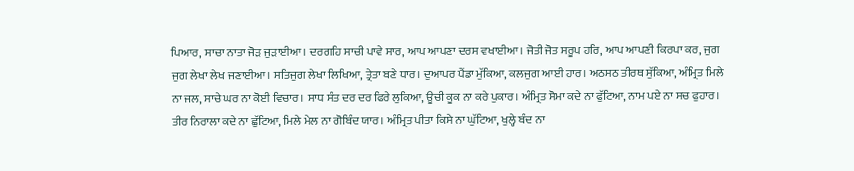ਪਿਆਰ, ਸਾਚਾ ਨਾਤਾ ਜੋੜ ਜੁੜਾਈਆ। ਦਰਗਹਿ ਸਾਚੀ ਪਾਵੇ ਸਾਰ, ਆਪ ਆਪਣਾ ਦਰਸ ਵਖਾਈਆ। ਜੋਤੀ ਜੋਤ ਸਰੂਪ ਹਰਿ, ਆਪ ਆਪਣੀ ਕਿਰਪਾ ਕਰ, ਜੁਗ ਜੁਗ ਲੇਖਾ ਲੇਖ ਜਣਾਈਆ। ਸਤਿਜੁਗ ਲੇਖਾ ਲਿਖਿਆ, ਤ੍ਰੇਤਾ ਬਣੇ ਧਾਰ। ਦੁਆਪਰ ਪੈਂਡਾ ਮੁੱਕਿਆ, ਕਲਜੁਗ ਆਈ ਹਾਰ। ਅਠਸਠ ਤੀਰਥ ਸੁੱਕਿਆ, ਅੰਮ੍ਰਿਤ ਮਿਲੇ ਨਾ ਜਲ, ਸਾਚੇ ਘਰ ਨਾ ਕੋਈ ਵਿਚਾਰ। ਸਾਧ ਸੰਤ ਦਰ ਦਰ ਫਿਰੇ ਲੁਕਿਆ, ਊਚੀ ਕੂਕ ਨਾ ਕਰੇ ਪੁਕਾਰ। ਅੰਮ੍ਰਿਤ ਸੋਮਾ ਕਦੇ ਨਾ ਫੁੱਟਿਆ, ਨਾਮ ਪਏ ਨਾ ਸਚ ਫੁਹਾਰ। ਤੀਰ ਨਿਰਾਲਾ ਕਦੇ ਨਾ ਛੁੱਟਿਆ, ਮਿਲੇ ਮੇਲ ਨਾ ਗੋਬਿੰਦ ਯਾਰ। ਅੰਮ੍ਰਿਤ ਪੀਤਾ ਕਿਸੇ ਨਾ ਘੁੱਟਿਆ, ਖੁਲ੍ਹੇ ਬੰਦ ਨਾ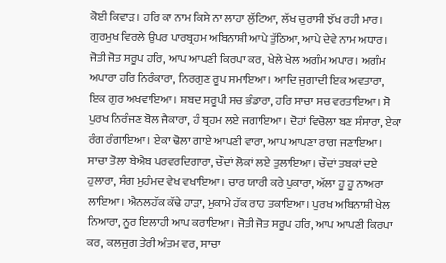ਕੋਈ ਕਿਵਾੜ। ਹਰਿ ਕਾ ਨਾਮ ਕਿਸੇ ਨਾ ਲਾਹਾ ਲੁੱਟਿਆ, ਲੱਖ ਚੁਰਾਸੀ ਝੱਖ ਰਹੀ ਮਾਰ। ਗੁਰਮੁਖ ਵਿਰਲੇ ਉਪਰ ਪਾਰਬ੍ਰਹਮ ਅਬਿਨਾਸ਼ੀ ਆਪੇ ਤੁੱਠਿਆ, ਆਪੇ ਦੇਵੇ ਨਾਮ ਅਧਾਰ। ਜੋਤੀ ਜੋਤ ਸਰੂਪ ਹਰਿ, ਆਪ ਆਪਣੀ ਕਿਰਪਾ ਕਰ, ਖੇਲੇ ਖੇਲ ਅਗੰਮ ਅਪਾਰ। ਅਗੰਮ ਅਪਾਰਾ ਹਰਿ ਨਿਰੰਕਾਰਾ, ਨਿਰਗੁਣ ਰੂਪ ਸਮਾਇਆ। ਆਦਿ ਜੁਗਾਦੀ ਇਕ ਅਵਤਾਰਾ, ਇਕ ਗੁਰ ਅਖਵਾਇਆ। ਸ਼ਬਦ ਸਰੂਪੀ ਸਚ ਭੰਡਾਰਾ, ਹਰਿ ਸਾਚਾ ਸਚ ਵਰਤਾਇਆ। ਸੋ ਪੁਰਖ ਨਿਰੰਜਣ ਬੋਲ ਜੈਕਾਰਾ, ਹੰ ਬ੍ਰਹਮ ਲਏ ਜਗਾਇਆ। ਦੋਹਾਂ ਵਿਚੋਲਾ ਬਣ ਸੰਸਾਰਾ, ਏਕਾ ਰੰਗ ਰੰਗਾਇਆ। ਏਕਾ ਢੋਲਾ ਗਾਏ ਆਪਣੀ ਵਾਰਾ, ਆਪ ਆਪਣਾ ਰਾਗ ਜਣਾਇਆ। ਸਾਚਾ ਤੋਲਾ ਬੇਐਬ ਪਰਵਰਦਿਗਾਰਾ, ਚੌਦਾਂ ਲੋਕਾਂ ਲਏ ਤੁਲਾਇਆ। ਚੌਦਾਂ ਤਬਕਾਂ ਦਏ ਹੁਲਾਰਾ, ਸੰਗ ਮੁਹੰਮਦ ਵੇਖ ਵਖਾਇਆ। ਚਾਰ ਯਾਰੀ ਕਰੇ ਪੁਕਾਰਾ, ਅੱਲਾ ਹੂ ਹੂ ਨਾਅਰਾ ਲਾਇਆ। ਐਨਲਹੱਕ ਕੱਢੇ ਹਾੜਾ, ਮੁਕਾਮੇ ਹੱਕ ਰਾਹ ਤਕਾਇਆ। ਪੁਰਖ ਅਬਿਨਾਸ਼ੀ ਖੇਲ ਨਿਆਰਾ, ਨੂਰ ਇਲਾਹੀ ਆਪ ਕਰਾਇਆ। ਜੋਤੀ ਜੋਤ ਸਰੂਪ ਹਰਿ, ਆਪ ਆਪਣੀ ਕਿਰਪਾ ਕਰ, ਕਲਜੁਗ ਤੇਰੀ ਅੰਤਮ ਵਰ, ਸਾਚਾ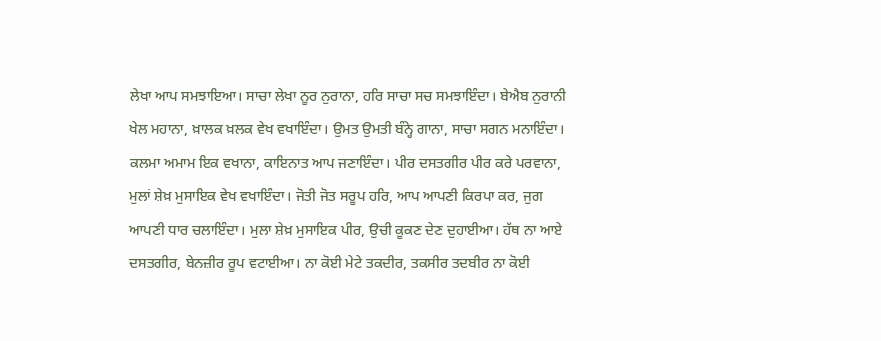ਲੇਖਾ ਆਪ ਸਮਝਾਇਆ। ਸਾਚਾ ਲੇਖਾ ਨੂਰ ਨੁਰਾਨਾ, ਹਰਿ ਸਾਚਾ ਸਚ ਸਮਝਾਇੰਦਾ। ਬੇਐਬ ਨੁਰਾਨੀ ਖੇਲ ਮਹਾਨਾ, ਖ਼ਾਲਕ ਖ਼ਲਕ ਵੇਖ ਵਖਾਇੰਦਾ। ਉਮਤ ਉਮਤੀ ਬੰਨ੍ਹੇ ਗਾਨਾ, ਸਾਚਾ ਸਗਨ ਮਨਾਇੰਦਾ। ਕਲਮਾ ਅਮਾਮ ਇਕ ਵਖਾਨਾ, ਕਾਇਨਾਤ ਆਪ ਜਣਾਇੰਦਾ। ਪੀਰ ਦਸਤਗੀਰ ਪੀਰ ਕਰੇ ਪਰਵਾਨਾ, ਮੁਲਾਂ ਸ਼ੇਖ਼ ਮੁਸਾਇਕ ਵੇਖ ਵਖਾਇੰਦਾ। ਜੋਤੀ ਜੋਤ ਸਰੂਪ ਹਰਿ, ਆਪ ਆਪਣੀ ਕਿਰਪਾ ਕਰ, ਜੁਗ ਆਪਣੀ ਧਾਰ ਚਲਾਇੰਦਾ। ਮੁਲਾ ਸ਼ੇਖ਼ ਮੁਸਾਇਕ ਪੀਰ, ਉਚੀ ਕੂਕਣ ਦੇਣ ਦੁਹਾਈਆ। ਹੱਥ ਨਾ ਆਏ ਦਸਤਗੀਰ, ਬੇਨਜ਼ੀਰ ਰੂਪ ਵਟਾਈਆ। ਨਾ ਕੋਈ ਮੇਟੇ ਤਕਦੀਰ, ਤਕਸੀਰ ਤਦਬੀਰ ਨਾ ਕੋਈ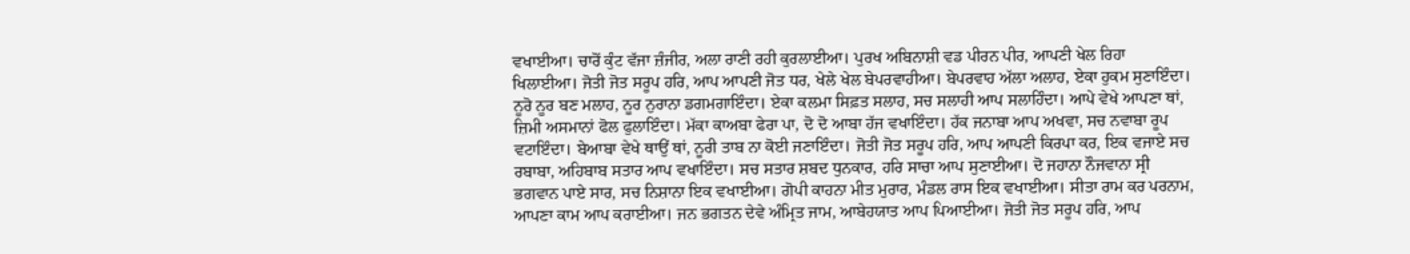ਵਖਾਈਆ। ਚਾਰੋਂ ਕੁੰਟ ਵੱਜਾ ਜ਼ੰਜੀਰ, ਅਲਾ ਰਾਣੀ ਰਹੀ ਕੁਰਲਾਈਆ। ਪੁਰਖ ਅਬਿਨਾਸ਼ੀ ਵਡ ਪੀਰਨ ਪੀਰ, ਆਪਣੀ ਖੇਲ ਰਿਹਾ ਖਿਲਾਈਆ। ਜੋਤੀ ਜੋਤ ਸਰੂਪ ਹਰਿ, ਆਪ ਆਪਣੀ ਜੋਤ ਧਰ, ਖੇਲੇ ਖੇਲ ਬੇਪਰਵਾਹੀਆ। ਬੇਪਰਵਾਹ ਅੱਲਾ ਅਲਾਹ, ਏਕਾ ਹੁਕਮ ਸੁਣਾਇੰਦਾ। ਨੂਰੋ ਨੂਰ ਬਣ ਮਲਾਹ, ਨੂਰ ਨੁਰਾਨਾ ਡਗਮਗਾਇੰਦਾ। ਏਕਾ ਕਲਮਾ ਸਿਫ਼ਤ ਸਲਾਹ, ਸਚ ਸਲਾਹੀ ਆਪ ਸਲਾਹਿੰਦਾ। ਆਪੇ ਵੇਖੇ ਆਪਣਾ ਥਾਂ, ਜ਼ਿਮੀ ਅਸਮਾਨਾਂ ਫੋਲ ਫੁਲਾਇੰਦਾ। ਮੱਕਾ ਕਾਅਬਾ ਫੇਰਾ ਪਾ, ਦੋ ਦੋ ਆਬਾ ਹੱਜ ਵਖਾਇੰਦਾ। ਹੱਕ ਜਨਾਬਾ ਆਪ ਅਖਵਾ, ਸਚ ਨਵਾਬਾ ਰੂਪ ਵਟਾਇੰਦਾ। ਬੇਆਬਾ ਵੇਖੇ ਥਾਉਂ ਥਾਂ, ਨੂਰੀ ਤਾਬ ਨਾ ਕੋਈ ਜਣਾਇੰਦਾ। ਜੋਤੀ ਜੋਤ ਸਰੂਪ ਹਰਿ, ਆਪ ਆਪਣੀ ਕਿਰਪਾ ਕਰ, ਇਕ ਵਜਾਏ ਸਚ ਰਬਾਬਾ, ਅਹਿਬਾਬ ਸਤਾਰ ਆਪ ਵਖਾਇੰਦਾ। ਸਚ ਸਤਾਰ ਸ਼ਬਦ ਧੁਨਕਾਰ, ਹਰਿ ਸਾਚਾ ਆਪ ਸੁਣਾਈਆ। ਦੋ ਜਹਾਨਾ ਨੌਜਵਾਨਾ ਸ੍ਰੀ ਭਗਵਾਨ ਪਾਏ ਸਾਰ, ਸਚ ਨਿਸ਼ਾਨਾ ਇਕ ਵਖਾਈਆ। ਗੋਪੀ ਕਾਹਨਾ ਮੀਤ ਮੁਰਾਰ, ਮੰਡਲ ਰਾਸ ਇਕ ਵਖਾਈਆ। ਸੀਤਾ ਰਾਮ ਕਰ ਪਰਨਾਮ, ਆਪਣਾ ਕਾਮ ਆਪ ਕਰਾਈਆ। ਜਨ ਭਗਤਨ ਦੇਵੇ ਅੰਮ੍ਰਿਤ ਜਾਮ, ਆਬੇਹਯਾਤ ਆਪ ਪਿਆਈਆ। ਜੋਤੀ ਜੋਤ ਸਰੂਪ ਹਰਿ, ਆਪ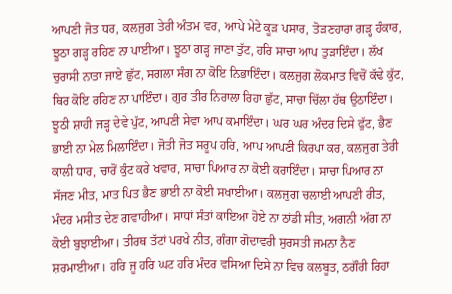ਆਪਣੀ ਜੋਤ ਧਰ, ਕਲਜੁਗ ਤੇਰੀ ਅੰਤਮ ਵਰ, ਆਪੇ ਮੇਟੇ ਕੂੜ ਪਸਾਰ, ਤੋੜਣਹਾਰਾ ਗੜ੍ਹ ਹੰਕਾਰ, ਝੂਠਾ ਗੜ੍ਹ ਰਹਿਣ ਨਾ ਪਾਈਆ। ਝੂਠਾ ਗੜ੍ਹ ਜਾਣਾ ਤੁੱਟ, ਹਰਿ ਸਾਚਾ ਆਪ ਤੁੜਾਇੰਦਾ। ਲੱਖ ਚੁਰਾਸੀ ਨਾਤਾ ਜਾਏ ਛੁੱਟ, ਸਗਲਾ ਸੰਗ ਨਾ ਕੋਇ ਨਿਭਾਇੰਦਾ। ਕਲਜੁਗ ਲੋਕਮਾਤ ਵਿਚੋਂ ਕੱਢੇ ਕੁੱਟ, ਥਿਰ ਕੋਇ ਰਹਿਣ ਨਾ ਪਾਇੰਦਾ। ਗੁਰ ਤੀਰ ਨਿਰਾਲਾ ਰਿਹਾ ਛੁੱਟ, ਸਾਚਾ ਚਿੱਲਾ ਹੱਥ ਉਠਾਇੰਦਾ। ਝੂਠੀ ਸ਼ਾਹੀ ਜੜ੍ਹ ਦੇਵੇ ਪੁੱਟ, ਆਪਣੀ ਸੇਵਾ ਆਪ ਕਮਾਇੰਦਾ। ਘਰ ਘਰ ਅੰਦਰ ਦਿਸੇ ਫੁੱਟ, ਭੈਣ ਭਾਈ ਨਾ ਮੇਲ ਮਿਲਾਇੰਦਾ। ਜੋਤੀ ਜੋਤ ਸਰੂਪ ਹਰਿ, ਆਪ ਆਪਣੀ ਕਿਰਪਾ ਕਰ, ਕਲਜੁਗ ਤੇਰੀ ਕਾਲੀ ਧਾਰ, ਚਾਰੋਂ ਕੁੰਟ ਕਰੇ ਖਵਾਰ, ਸਾਚਾ ਪਿਆਰ ਨਾ ਕੋਈ ਕਰਾਇੰਦਾ। ਸਾਚਾ ਪਿਆਰ ਨਾ ਸੱਜਣ ਮੀਤ, ਮਾਤ ਪਿਤ ਭੈਣ ਭਾਈ ਨਾ ਕੋਈ ਸਖਾਈਆ। ਕਲਜੁਗ ਚਲਾਈ ਆਪਣੀ ਰੀਤ, ਮੰਦਰ ਮਸੀਤ ਦੇਣ ਗਵਾਹੀਆ। ਸਾਧਾਂ ਸੰਤਾਂ ਕਾਇਆ ਹੋਏ ਨਾ ਠਾਂਡੀ ਸੀਤ, ਅਗਨੀ ਅੱਗ ਨਾ ਕੋਈ ਬੁਝਾਈਆ। ਤੀਰਥ ਤੱਟਾਂ ਪਰਖੇ ਨੀਤ, ਗੰਗਾ ਗੋਦਾਵਰੀ ਸੁਰਸਤੀ ਜਮਨਾ ਨੈਣ ਸ਼ਰਮਾਈਆ। ਹਰਿ ਜੂ ਹਰਿ ਘਟ ਹਰਿ ਮੰਦਰ ਵਸਿਆ ਦਿਸੇ ਨਾ ਵਿਚ ਕਲਬੂਤ, ਠਗੌਰੀ ਰਿਹਾ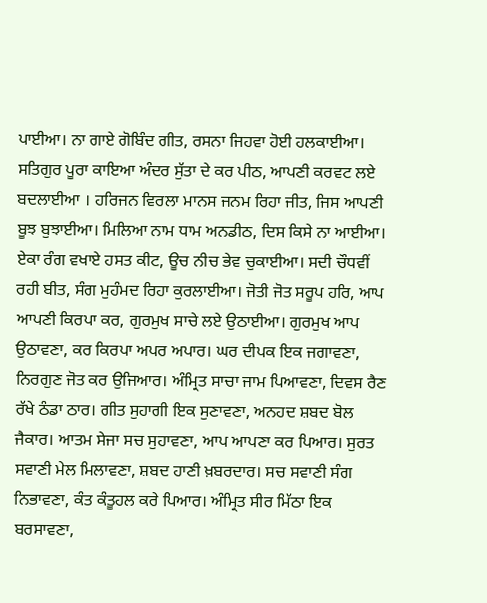ਪਾਈਆ। ਨਾ ਗਾਏ ਗੋਬਿੰਦ ਗੀਤ, ਰਸਨਾ ਜਿਹਵਾ ਹੋਈ ਹਲਕਾਈਆ। ਸਤਿਗੁਰ ਪੂਰਾ ਕਾਇਆ ਅੰਦਰ ਸੁੱਤਾ ਦੇ ਕਰ ਪੀਠ, ਆਪਣੀ ਕਰਵਟ ਲਏ ਬਦਲਾਈਆ । ਹਰਿਜਨ ਵਿਰਲਾ ਮਾਨਸ ਜਨਮ ਰਿਹਾ ਜੀਤ, ਜਿਸ ਆਪਣੀ ਬੂਝ ਬੁਝਾਈਆ। ਮਿਲਿਆ ਨਾਮ ਧਾਮ ਅਨਡੀਠ, ਦਿਸ ਕਿਸੇ ਨਾ ਆਈਆ। ਏਕਾ ਰੰਗ ਵਖਾਏ ਹਸਤ ਕੀਟ, ਊਚ ਨੀਚ ਭੇਵ ਚੁਕਾਈਆ। ਸਦੀ ਚੌਧਵੀਂ ਰਹੀ ਬੀਤ, ਸੰਗ ਮੁਹੰਮਦ ਰਿਹਾ ਕੁਰਲਾਈਆ। ਜੋਤੀ ਜੋਤ ਸਰੂਪ ਹਰਿ, ਆਪ ਆਪਣੀ ਕਿਰਪਾ ਕਰ, ਗੁਰਮੁਖ ਸਾਚੇ ਲਏ ਉਠਾਈਆ। ਗੁਰਮੁਖ ਆਪ ਉਠਾਵਣਾ, ਕਰ ਕਿਰਪਾ ਅਪਰ ਅਪਾਰ। ਘਰ ਦੀਪਕ ਇਕ ਜਗਾਵਣਾ, ਨਿਰਗੁਣ ਜੋਤ ਕਰ ਉਜਿਆਰ। ਅੰਮ੍ਰਿਤ ਸਾਚਾ ਜਾਮ ਪਿਆਵਣਾ, ਦਿਵਸ ਰੈਣ ਰੱਖੇ ਠੰਡਾ ਠਾਰ। ਗੀਤ ਸੁਹਾਗੀ ਇਕ ਸੁਣਾਵਣਾ, ਅਨਹਦ ਸ਼ਬਦ ਬੋਲ ਜੈਕਾਰ। ਆਤਮ ਸੇਜਾ ਸਚ ਸੁਹਾਵਣਾ, ਆਪ ਆਪਣਾ ਕਰ ਪਿਆਰ। ਸੁਰਤ ਸਵਾਣੀ ਮੇਲ ਮਿਲਾਵਣਾ, ਸ਼ਬਦ ਹਾਣੀ ਖ਼ਬਰਦਾਰ। ਸਚ ਸਵਾਣੀ ਸੰਗ ਨਿਭਾਵਣਾ, ਕੰਤ ਕੰਤੂਹਲ ਕਰੇ ਪਿਆਰ। ਅੰਮ੍ਰਿਤ ਸੀਰ ਮਿੱਠਾ ਇਕ ਬਰਸਾਵਣਾ,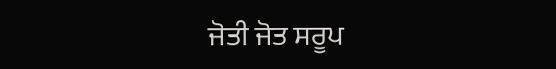ਜੋਤੀ ਜੋਤ ਸਰੂਪ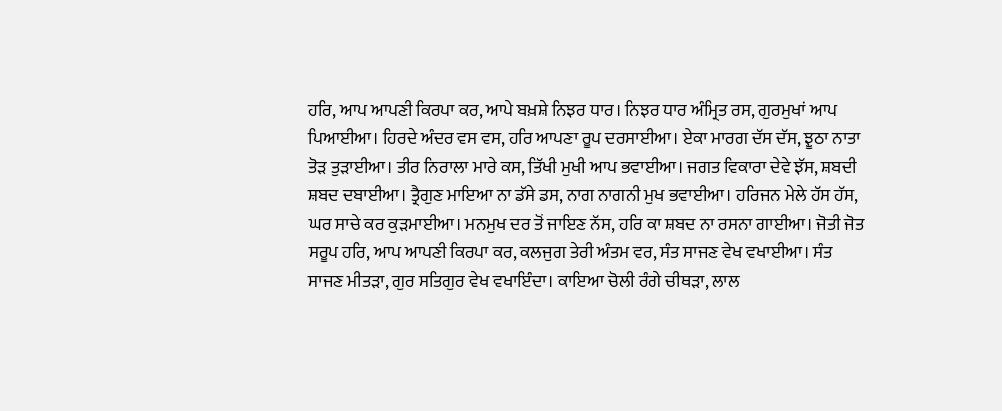ਹਰਿ, ਆਪ ਆਪਣੀ ਕਿਰਪਾ ਕਰ, ਆਪੇ ਬਖ਼ਸ਼ੇ ਨਿਝਰ ਧਾਰ। ਨਿਝਰ ਧਾਰ ਅੰਮ੍ਰਿਤ ਰਸ, ਗੁਰਮੁਖਾਂ ਆਪ ਪਿਆਈਆ। ਹਿਰਦੇ ਅੰਦਰ ਵਸ ਵਸ, ਹਰਿ ਆਪਣਾ ਰੂਪ ਦਰਸਾਈਆ। ਏਕਾ ਮਾਰਗ ਦੱਸ ਦੱਸ, ਝੂਠਾ ਨਾਤਾ ਤੋੜ ਤੁੜਾਈਆ। ਤੀਰ ਨਿਰਾਲਾ ਮਾਰੇ ਕਸ, ਤਿੱਖੀ ਮੁਖੀ ਆਪ ਭਵਾਈਆ। ਜਗਤ ਵਿਕਾਰਾ ਦੇਵੇ ਝੱਸ, ਸ਼ਬਦੀ ਸ਼ਬਦ ਦਬਾਈਆ। ਤ੍ਰੈਗੁਣ ਮਾਇਆ ਨਾ ਡੱਸੇ ਡਸ, ਨਾਗ ਨਾਗਨੀ ਮੁਖ ਭਵਾਈਆ। ਹਰਿਜਨ ਮੇਲੇ ਹੱਸ ਹੱਸ, ਘਰ ਸਾਚੇ ਕਰ ਕੁੜਮਾਈਆ। ਮਨਮੁਖ ਦਰ ਤੋਂ ਜਾਇਣ ਨੱਸ, ਹਰਿ ਕਾ ਸ਼ਬਦ ਨਾ ਰਸਨਾ ਗਾਈਆ। ਜੋਤੀ ਜੋਤ ਸਰੂਪ ਹਰਿ, ਆਪ ਆਪਣੀ ਕਿਰਪਾ ਕਰ, ਕਲਜੁਗ ਤੇਰੀ ਅੰਤਮ ਵਰ, ਸੰਤ ਸਾਜਣ ਵੇਖ ਵਖਾਈਆ। ਸੰਤ ਸਾਜਣ ਮੀਤੜਾ, ਗੁਰ ਸਤਿਗੁਰ ਵੇਖ ਵਖਾਇੰਦਾ। ਕਾਇਆ ਚੋਲੀ ਰੰਗੇ ਚੀਥੜਾ, ਲਾਲ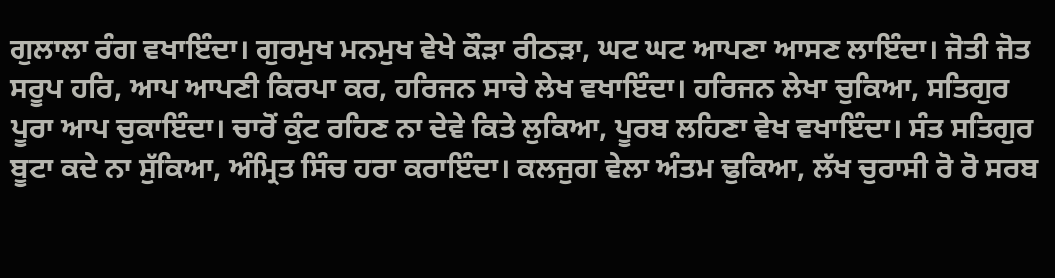ਗੁਲਾਲਾ ਰੰਗ ਵਖਾਇੰਦਾ। ਗੁਰਮੁਖ ਮਨਮੁਖ ਵੇਖੇ ਕੌੜਾ ਰੀਠੜਾ, ਘਟ ਘਟ ਆਪਣਾ ਆਸਣ ਲਾਇੰਦਾ। ਜੋਤੀ ਜੋਤ ਸਰੂਪ ਹਰਿ, ਆਪ ਆਪਣੀ ਕਿਰਪਾ ਕਰ, ਹਰਿਜਨ ਸਾਚੇ ਲੇਖ ਵਖਾਇੰਦਾ। ਹਰਿਜਨ ਲੇਖਾ ਚੁਕਿਆ, ਸਤਿਗੁਰ ਪੂਰਾ ਆਪ ਚੁਕਾਇੰਦਾ। ਚਾਰੋਂ ਕੁੰਟ ਰਹਿਣ ਨਾ ਦੇਵੇ ਕਿਤੇ ਲੁਕਿਆ, ਪੂਰਬ ਲਹਿਣਾ ਵੇਖ ਵਖਾਇੰਦਾ। ਸੰਤ ਸਤਿਗੁਰ ਬੂਟਾ ਕਦੇ ਨਾ ਸੁੱਕਿਆ, ਅੰਮ੍ਰਿਤ ਸਿੰਚ ਹਰਾ ਕਰਾਇੰਦਾ। ਕਲਜੁਗ ਵੇਲਾ ਅੰਤਮ ਢੁਕਿਆ, ਲੱਖ ਚੁਰਾਸੀ ਰੋ ਰੋ ਸਰਬ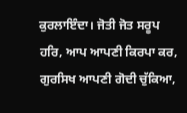ਕੁਰਲਾਇੰਦਾ। ਜੋਤੀ ਜੋਤ ਸਰੂਪ ਹਰਿ, ਆਪ ਆਪਣੀ ਕਿਰਪਾ ਕਰ, ਗੁਰਸਿਖ ਆਪਣੀ ਗੋਦੀ ਚੁੱਕਿਆ,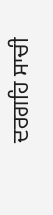ਦਰਗਹਿ ਸਾਚੀ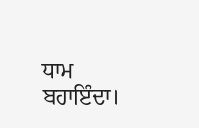ਧਾਮ ਬਹਾਇੰਦਾ।